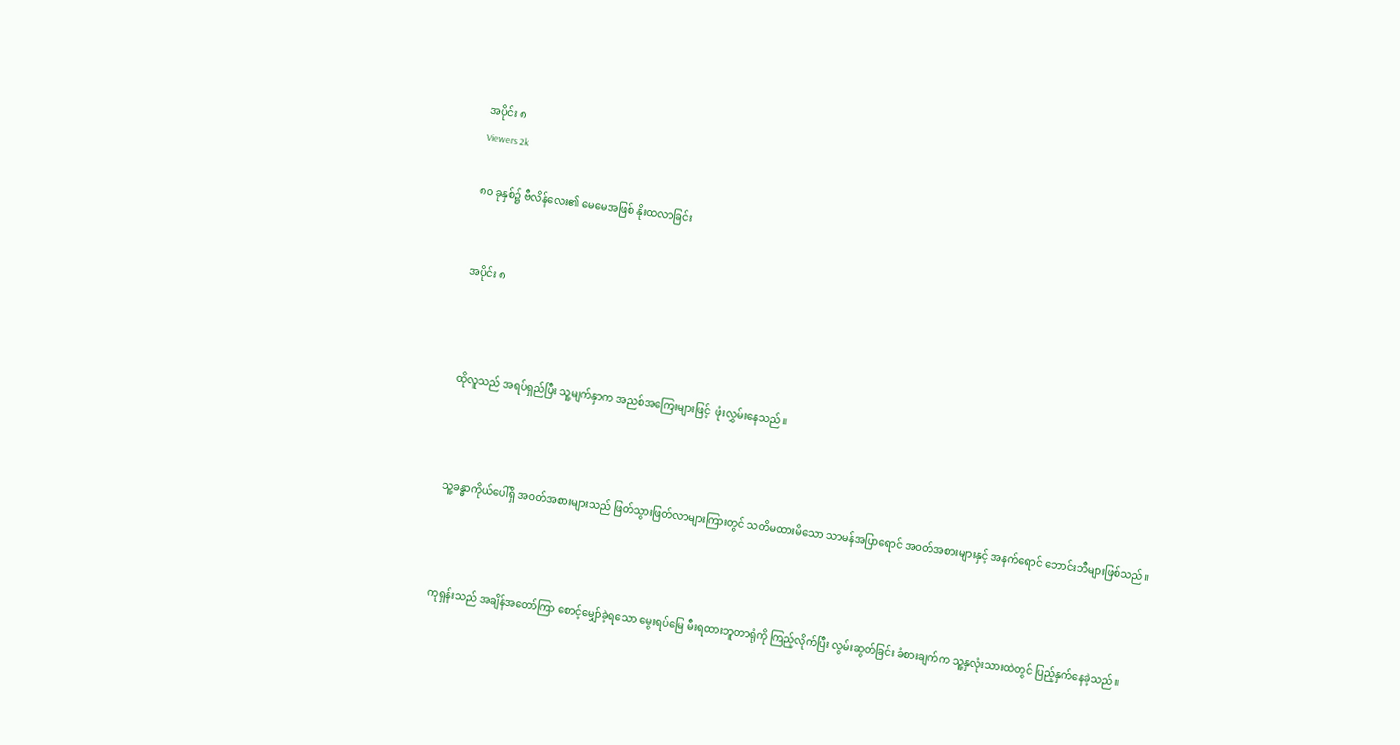အပိုင်း ၈
Viewers 2k

၈၀ ခုနှစ်၌ ဗီလိန်လေး၏ မေမေအဖြစ် နိုးထလာခြင်း


အပိုင်း ၈



ထိုလူသည် အရပ်ရှည်ပြီး သူ့မျက်နှာက အညစ်အကြေးများဖြင့်  ဖုံးလွှမ်းနေသည်။



သူ့ခန္ဓာကိုယ်ပေါ်ရှိ အဝတ်အစားများသည် ဖြတ်သွားဖြတ်လာများကြားတွင် သတိမထားမိသော သာမန်အပြာရောင် အဝတ်အစားများနှင့် အနက်ရောင် ဘောင်းဘီများဖြစ်သည်။



ကုရှန်းသည် အချိန်အတော်ကြာ စောင့်မျှော်ခဲ့ရသော မွေးရပ်မြေ မီးရထားဘူတာရုံကို ကြည့်လိုက်ပြီး လွမ်းဆွတ်ခြင်း ခံစားချက်က သူ့နှလုံးသားထဲတွင် ပြည့်နှက်နေခဲ့သည်။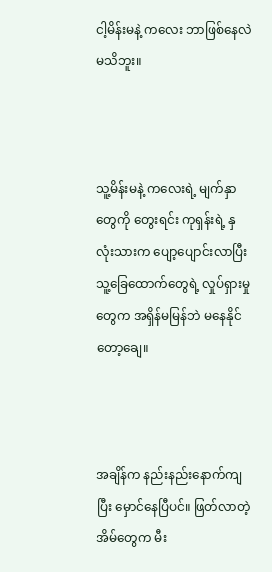ငါ့မိန်းမနဲ့ ကလေး ဘာဖြစ်နေလဲ မသိဘူး။



သူ့မိန်းမနဲ့ ကလေးရဲ့ မျက်နှာတွေကို တွေးရင်း ကုရှန်းရဲ့ နှလုံးသားက ပျော့ပျောင်းလာပြီး သူ့ခြေထောက်တွေရဲ့ လှုပ်ရှားမှုတွေက အရှိန်မမြန်ဘဲ မနေနိုင်တော့ချေ။



အချိန်က နည်းနည်းနောက်ကျပြီး မှောင်နေပြီပင်။ ဖြတ်လာတဲ့ အိမ်တွေက မီး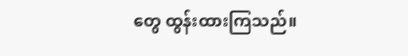တွေ ထွန်းထားကြသည်။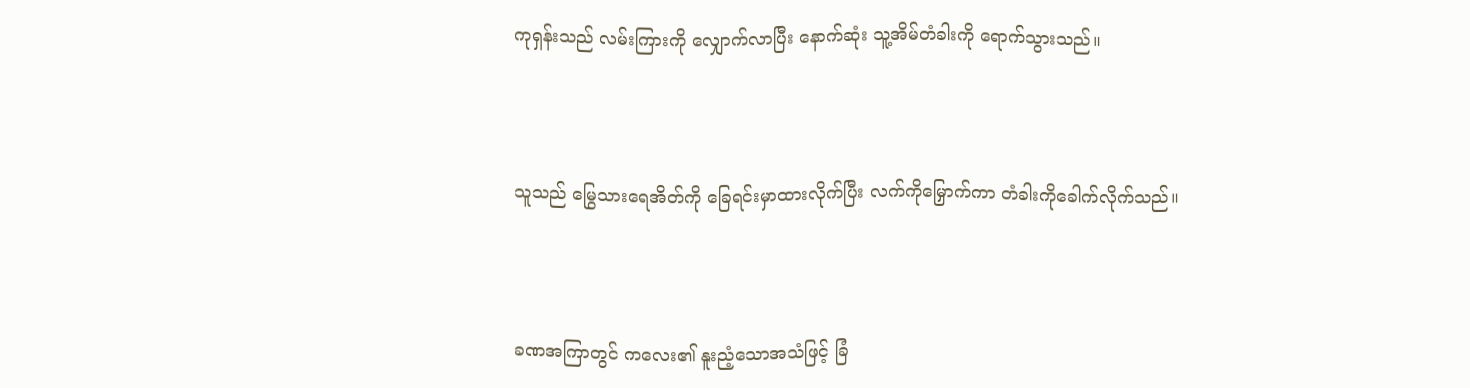ကုရှန်းသည် လမ်းကြားကို လျှောက်လာပြီး နောက်ဆုံး သူ့အိမ်တံခါးကို ရောက်သွားသည်။



သူသည် မြွေသားရေအိတ်ကို ခြေရင်းမှာထားလိုက်ပြီး လက်ကိုမြှောက်ကာ တံခါးကိုခေါက်လိုက်သည်။



ခဏအကြာတွင် ကလေး၏ နူးညံ့သောအသံဖြင့် ခြံ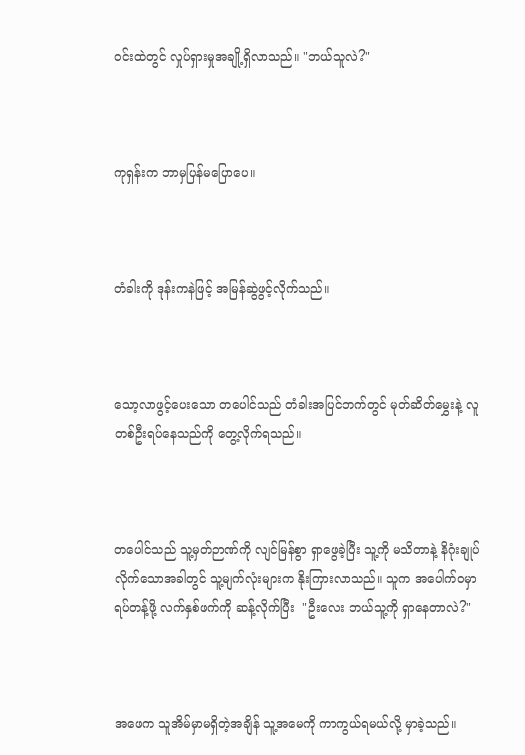ဝင်းထဲတွင် လှုပ်ရှားမှုအချို့ရှိလာသည်။ "ဘယ်သူလဲ?"



ကုရှန်းက ဘာမှပြန်မပြောပေ။



တံခါးကို ဒုန်းကနဲဖြင့် အမြန်ဆွဲဖွင့်လိုက်သည်။



သော့လာဖွင့်ပေးသော တပေါင်သည် တံခါးအပြင်ဘက်တွင် မုတ်ဆိတ်မွှေးနဲ့ လူတစ်ဦးရပ်နေသည်ကို တွေ့လိုက်ရသည်။



တပေါင်သည် သူ့မှတ်ဉာဏ်ကို လျင်မြန်စွာ ရှာဖွေခဲ့ပြီး သူ့ကို မသိတာနဲ့ နိဂုံးချုပ်လိုက်သောအခါတွင် သူ့မျက်လုံးများက နိုးကြားလာသည်။ သူက အပေါက်ဝမှာ ရပ်တန့်ဖို့ လက်နှစ်ဖက်ကို ဆန့်လိုက်ပြီး  "ဦးလေး ဘယ်သူ့ကို ရှာနေတာလဲ?"



အဖေက သူအိမ်မှာမရှိတဲ့အချိန် သူ့အမေကို ကာကွယ်ရမယ်လို့ မှာခဲ့သည်။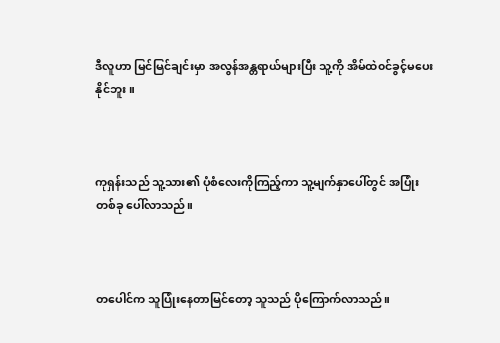ဒီလူဟာ မြင်မြင်ချင်းမှာ အလွန်အန္တရာယ်များပြီး သူ့ကို အိမ်ထဲ၀င်ခွင့်မပေးနိုင်ဘူး။



ကုရှန်းသည် သူ့သား၏ ပုံစံ‌လေးကိုကြည့်ကာ သူ့မျက်နှာပေါ်တွင် အပြုံးတစ်ခု ပေါ်လာသည်။



တပေါင်က သူပြုံးနေတာမြင်တော့ သူသည် ပိုကြောက်လာသည်။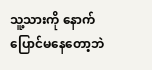သူ့သားကို နောက်ပြောင်မနေတော့ဘဲ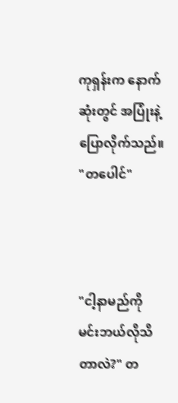ကုရှန်းက နောက်ဆုံးတွင် အပြုံးနဲ့ ပြောလိုက်သည်။ "တပေါင်"



"ငါ့နာမည်ကို မင်းဘယ်လိုသိတာလဲ?" တ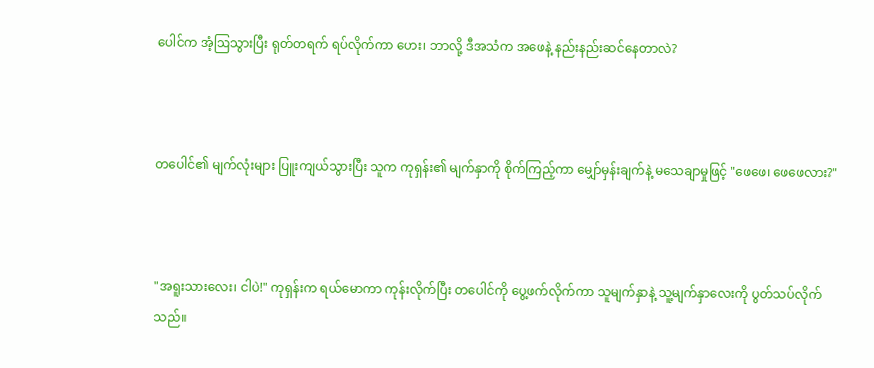ပေါင်က အံ့ဩသွားပြီး ရုတ်တရက် ရပ်လိုက်ကာ ဟေး၊ ဘာလို့ ဒီအသံက အဖေနဲ့ နည်းနည်းဆင်နေတာလဲ?



တပေါင်၏ မျက်လုံးများ ပြူးကျယ်သွားပြီး သူက ကုရှန်း၏ မျက်နှာကို စိုက်ကြည့်ကာ မျှော်မှန်းချက်နဲ့ မသေချာမှုဖြင့် "ဖေဖေ၊ ဖေဖေလား?"



"အရူးသားလေး၊ ငါပဲ!" ကုရှန်းက ရယ်မောကာ ကုန်းလိုက်ပြီး တပေါင်ကို ပွေ့ဖက်လိုက်ကာ သူမျက်နှာနဲ့ သူ့မျက်နှာလေးကို ပွတ်သပ်လိုက်သည်။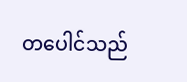တပေါင်သည်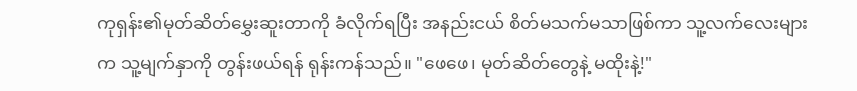ကုရှန်း၏မုတ်ဆိတ်မွှေးဆူးတာကို ခံလိုက်ရပြီး အနည်းငယ် စိတ်မသက်မသာဖြစ်ကာ သူ့လက်လေးများက သူ့မျက်နှာကို တွန်းဖယ်ရန် ရုန်းကန်သည်။ "ဖေဖေ၊ မုတ်ဆိတ်တွေနဲ့ မထိုးနဲ့!"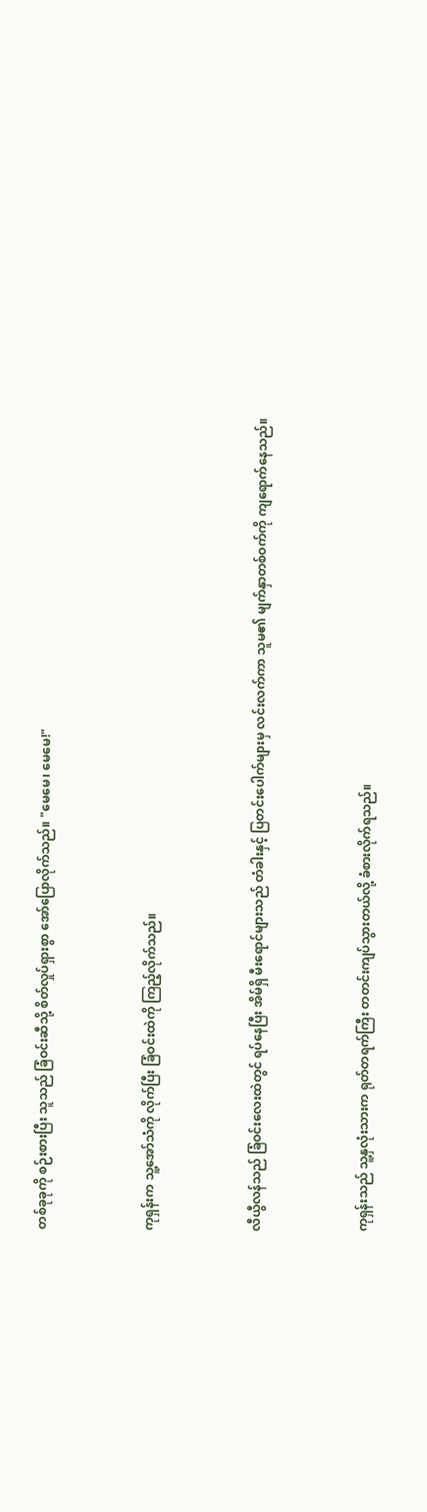တစ်ခုခုကို စဉ်းစားပြီး သူသည် ခြံဝင်းဆီသို့ စိတ်လှုပ်ရှားစွာ အော်ပြောလိုက်သည်။ "မေမေ၊ မေမေ!"



ကုရှန်းက သူ့အော်သံကို လိုက်ပြီး ခြံဝင်းထဲကို ကြည့်လိုက်သည်။



လီယွီလန်သည် ခြံဝင်းလေးထဲတွင် ရပ်နေပြီး အိမ်ရှိ မီးရောင်များသည် တံခါးနှင့် ပြတင်းပေါက်များမှ လင်းလက်ကာ သူမ၏ မျက်နှာတစ်ဝက်ကို ကျရောက်နေသည်။



ကုရှန်းသည် သူ့နှလုံးသားက ရုတ်တရက်ကြီး တတင်းကျပ်သွားတယ်လို့ ခံစားလိုက်ရသည်။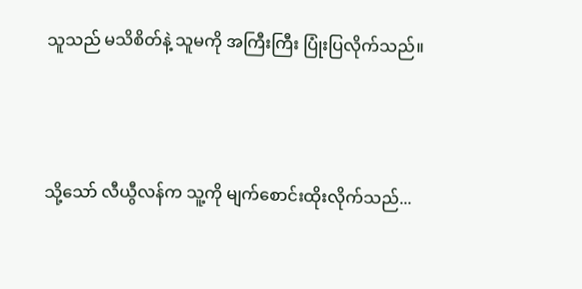သူသည် မသိစိတ်နဲ့ သူမကို အကြီးကြီး ပြုံးပြလိုက်သည်။



သို့သော် လီယွီလန်က သူ့ကို မျက်စောင်းထိုးလိုက်သည်...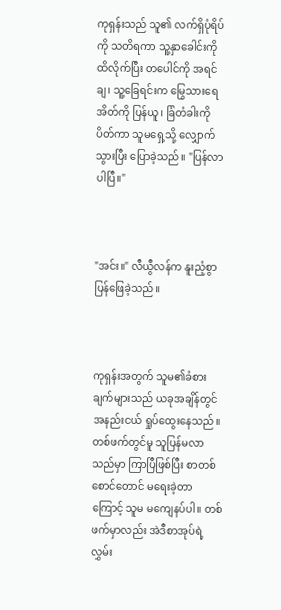ကုရှန်းသည် သူ၏ လက်ရှိပုံရိပ်ကို သတိရကာ သူ့နှာခေါင်းကို ထိလိုက်ပြီး တပေါင်ကို အရင်ချ၊ သူ့ခြေရင်းက မြွေသား‌ရေအိတ်ကို ပြန်ယူ၊ ခြံတံခါးကို ပိတ်ကာ သူမရှေ့သို့ လျှောက်သွားပြီး ပြောခဲ့သည်။ "ပြန်လာပါပြီ။"



"အင်း။" လီယွီလန်က နူးညံ့စွာ ပြန်ဖြေခဲ့သည်။



ကုရှန်းအတွက် သူမ၏ခံစားချက်များသည် ယခုအချိန်တွင် အနည်းငယ် ရှုပ်ထွေးနေသည်။ တစ်ဖက်တွင်မူ သူပြန်မလာသည်မှာ ကြာပြီဖြစ်ပြီး စာတစ်စောင်တောင် မရေးခဲ့တာကြောင့် သူမ မကျေနပ်ပါ။ တစ်ဖက်မှာလည်း အဲဒီစာအုပ်ရဲ့ လွှမ်း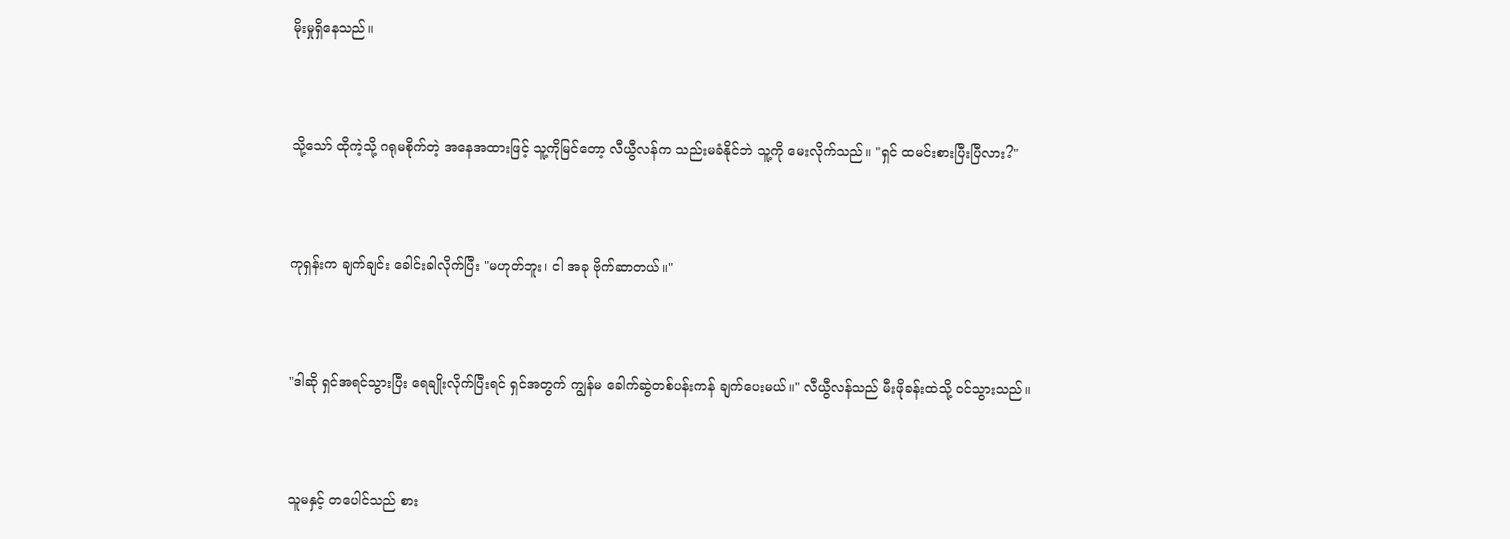မိုးမှုရှိနေသည်။



သို့သော် ထိုကဲ့သို့ ဂရုမစိုက်တဲ့ အနေအထားဖြင့် သူ့ကိုမြင်တော့ လီယွီလန်က သည်းမခံနိုင်ဘဲ သူ့ကို မေးလိုက်သည်။ "ရှင် ထမင်းစားပြီးပြီလား?"



ကုရှန်းက ချက်ချင်း ခေါင်းခါလိုက်ပြီး "မဟုတ်ဘူး၊ ငါ အခု ဗိုက်ဆာတယ်။"



"ဒါဆို ရှင်အရင်သွားပြီး ရေချိုးလိုက်ပြီးရင် ရှင်အတွက် ကျွန်မ ခေါက်ဆွဲတစ်ပန်းကန် ချက်ပေးမယ်။" လီယွီလန်သည် မီးဖိုခန်းထဲသို့ ၀င်သွားသည်။



သူမနှင့် တပေါင်သည် စား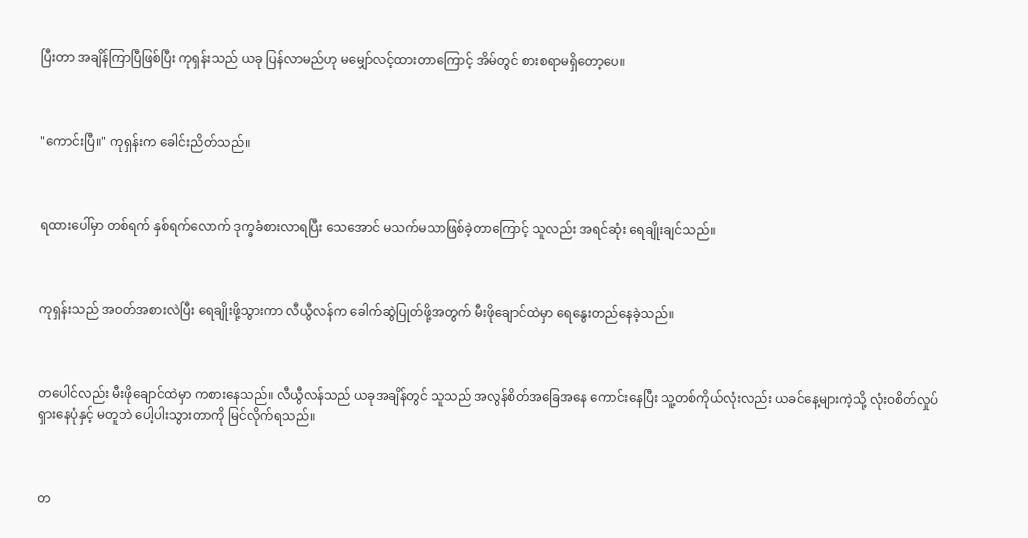ပြီးတာ အချိန်ကြာပြီဖြစ်ပြီး ကုရှန်းသည် ယခု ပြန်လာမည်ဟု မမျှော်လင့်ထားတာကြောင့် အိမ်တွင် စားစရာမရှိတော့ပေ။



"ကောင်းပြီ။" ကုရှန်းက ခေါင်းညိတ်သည်။



ရထားပေါ်မှာ တစ်ရက် နှစ်ရက်လောက် ဒုက္ခခံစားလာရပြီး သေအောင် မသက်မသာဖြစ်ခဲ့တာကြောင့် သူလည်း အရင်ဆုံး ရေချိုးချင်သည်။



ကုရှန်းသည် အဝတ်အစားလဲပြီး ရေချိုးဖို့သွားကာ လီယွီလန်က ခေါက်ဆွဲပြုတ်ဖို့အတွက် မီးဖိုချောင်ထဲမှာ ရေနွေးတည်နေခဲ့သည်။



တပေါင်လည်း မီးဖိုချောင်ထဲမှာ ကစားနေသည်။ လီယွီလန်သည် ယခုအချိန်တွင် သူသည် အလွန်စိတ်အခြေအနေ ကောင်းနေပြီး သူ့တစ်ကိုယ်လုံးလည်း ယခင်နေ့များကဲ့သို့ လုံးဝစိတ်လှုပ်ရှားနေပုံနှင့် မတူဘဲ ပေါ့ပါးသွားတာကို မြင်လိုက်ရသည်။



တ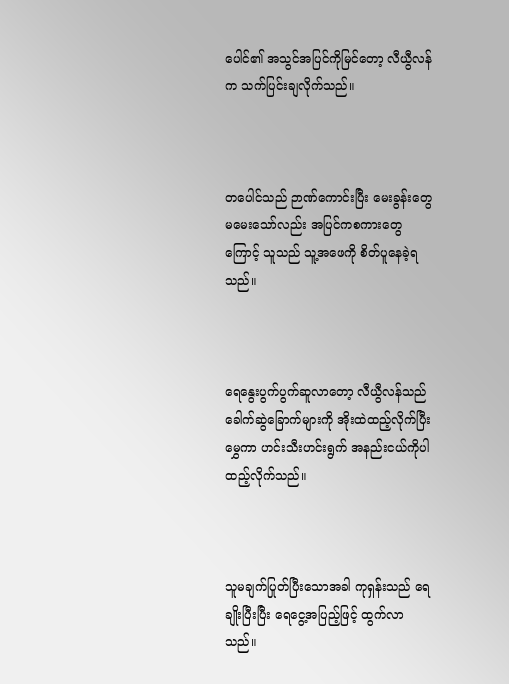ပေါင်၏ အသွင်အပြင်ကိုမြင်တော့ လီယွီလန်က သက်ပြင်းချလိုက်သည်။



တပေါင်သည် ဉာဏ်ကောင်းပြီး မေးခွန်းတွေ မမေးသော်လည်း အပြင်ကစကားတွေကြောင့် သူသည် သူ့အဖေကို စိတ်ပူနေခဲ့ရသည်။



ရေနွေးပွက်ပွက်ဆူလာတော့ လီယွီလန်သည် ခေါက်ဆွဲခြောက်များကို အိုးထဲထည့်လိုက်ပြီး မွှေကာ ဟင်းသီးဟင်းရွက် အနည်းငယ်ကိုပါ ထည့်လိုက်သည်။



သူမချက်ပြုတ်ပြီးသောအခါ ကုရှန်းသည် ရေချိုးပြီးပြီး ရေငွေ့အပြည့်ဖြင့် ထွက်လာသည်။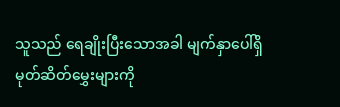သူသည် ရေချိုးပြီးသောအခါ မျက်နှာပေါ်ရှိ မုတ်ဆိတ်မွှေးများကို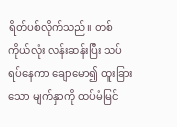ရိတ်ပစ်လိုက်သည်။ တစ်ကိုယ်လုံး လန်းဆန်းပြီး သပ်ရပ်နေကာ ချောမော၍ ထူးခြားသော မျက်နှာကို ထပ်မံမြင်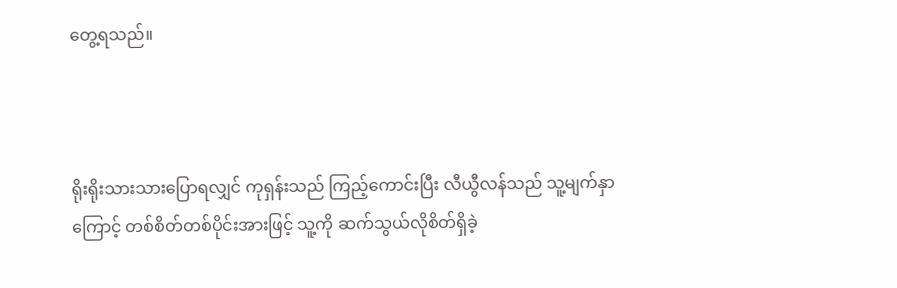တွေ့ရသည်။



ရိုးရိုးသားသားပြောရလျှင် ကုရှန်းသည် ကြည့်ကောင်းပြီး လီယွီလန်သည် သူ့မျက်နှာကြောင့် တစ်စိတ်တစ်ပိုင်းအားဖြင့် သူ့ကို ဆက်သွယ်လိုစိတ်ရှိခဲ့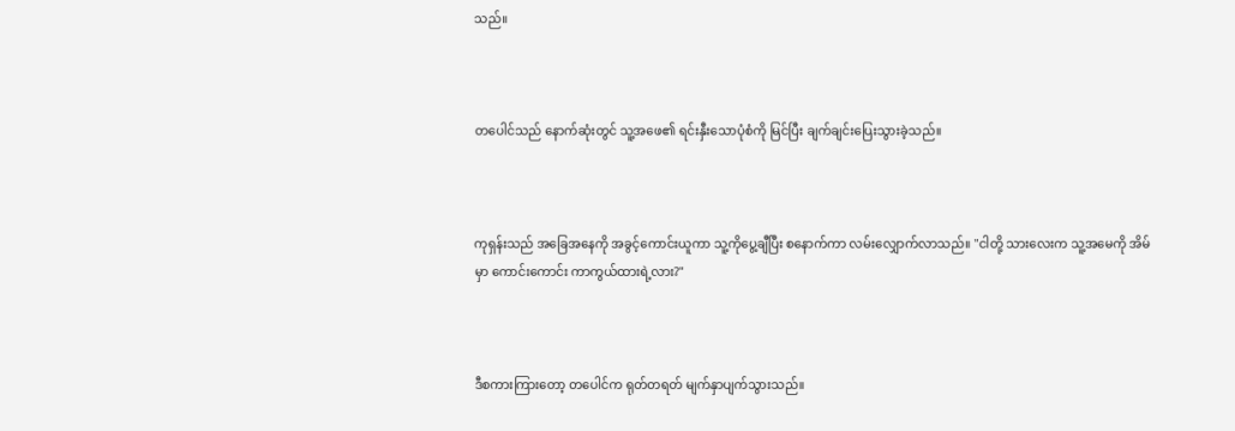သည်။



တပေါင်သည် နောက်ဆုံးတွင် သူ့အဖေ၏ ရင်းနှီးသောပုံစံကို မြင်ပြီး ချက်ချင်းပြေးသွားခဲ့သည်။



ကုရှန်းသည် အခြေအနေကို အခွင့်ကောင်းယူကာ သူ့ကိုပွေ့ချီပြီး စနောက်ကာ လမ်းလျှောက်လာသည်။ "ငါတို့ သားလေးက သူ့အမေကို အိမ်မှာ ကောင်းကောင်း ကာကွယ်ထားရဲ့လား?"



ဒီစကားကြားတော့ တပေါင်က ရုတ်တရတ် မျက်နှာပျက်သွားသည်။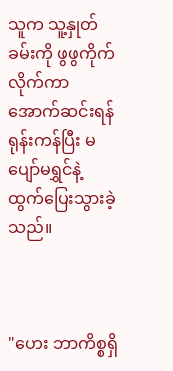သူက သူ့နှုတ်ခမ်းကို ဖွဖွကိုက်လိုက်ကာ အောက်ဆင်းရန် ရုန်းကန်ပြီး မပျော်မရွှင်နဲ့ ထွက်ပြေးသွားခဲ့သည်။



"ဟေး ဘာကိစ္စရှိ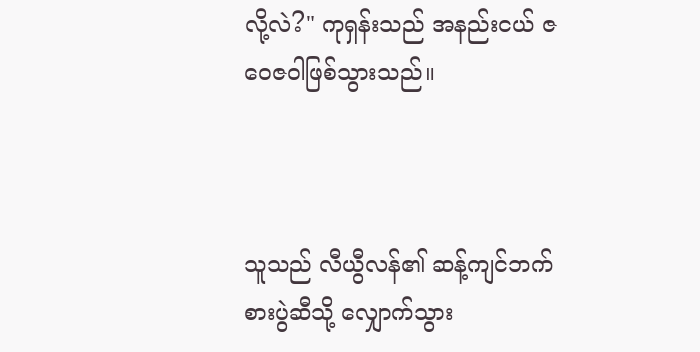လို့လဲ?" ကုရှန်းသည် အနည်းငယ် ဇဝေဇဝါဖြစ်သွားသည်။



သူသည် လီယွီလန်၏ ဆန့်ကျင်ဘက် စားပွဲဆီသို့ လျှောက်သွား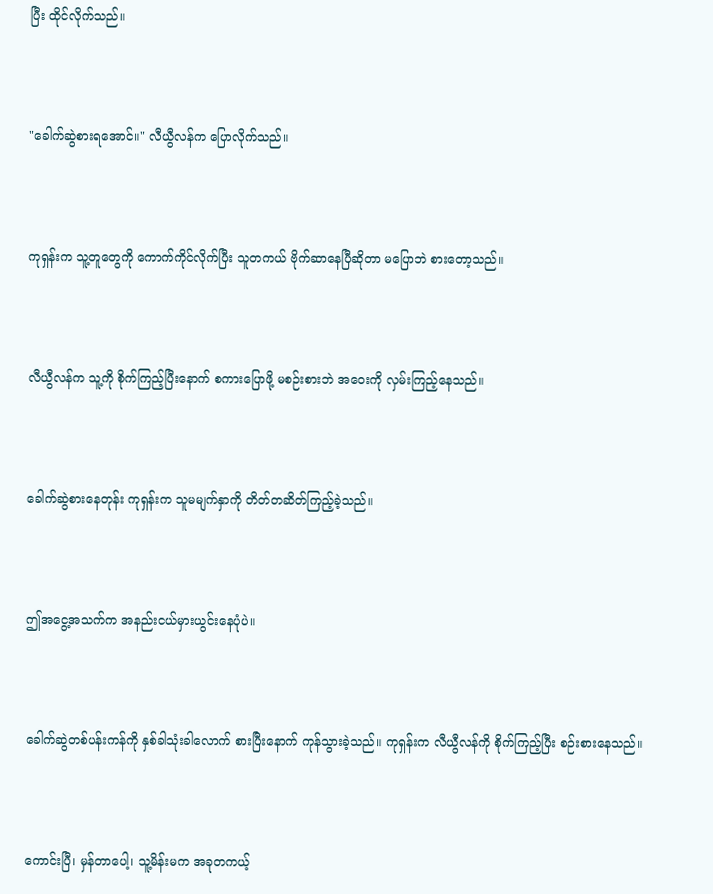ပြီး ထိုင်လိုက်သည်။



"ခေါက်ဆွဲစားရအောင်။" လီယွီလန်က ပြောလိုက်သည်။



ကုရှန်းက သူ့တူတွေကို ကောက်ကိုင်လိုက်ပြီး သူတကယ် ဗိုက်ဆာနေပြီဆိုတာ မပြောဘဲ စားတော့သည်။



လီယွီလန်က သူ့ကို စိုက်ကြည့်ပြီးနောက် စကားပြောဖို့ မစဉ်းစားဘဲ အဝေးကို လှမ်းကြည့်နေသည်။



ခေါက်ဆွဲစားနေတုန်း ကုရှန်းက သူမမျက်နှာကို တိတ်တဆိတ်ကြည့်ခဲ့သည်။



ဤအငွေ့အသက်က အနည်းငယ်မှားယွင်းနေပုံပဲ။



ခေါက်ဆွဲတစ်ပန်းကန်ကို နှစ်ခါသုံးခါလောက် စားပြီးနောက် ကုန်သွားခဲ့သည်။ ကုရှန်းက လီယွီလန်ကို စိုက်ကြည့်ပြီး စဉ်းစားနေသည်။



ကောင်းပြီ၊ မှန်တာပေါ့၊ သူ့မိန်းမက အခုတကယ့်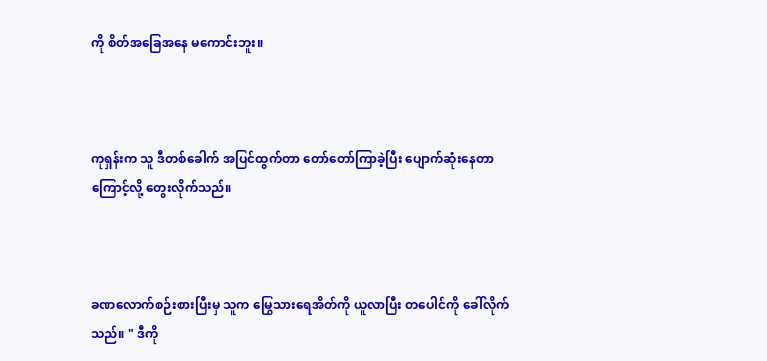ကို စိတ်အခြေအနေ မကောင်းဘူး။



ကုရှန်းက သူ ဒီတစ်ခေါက် အပြင်ထွက်တာ တော်တော်ကြာခဲ့ပြီး ပျောက်ဆုံးနေတာကြောင့်လို့ တွေးလိုက်သည်။



ခဏလောက်စဉ်းစားပြီးမှ သူက မြွေသားရေအိတ်ကို ယူလာပြီး တပေါင်ကို ခေါ်လိုက်သည်။ " ဒီကို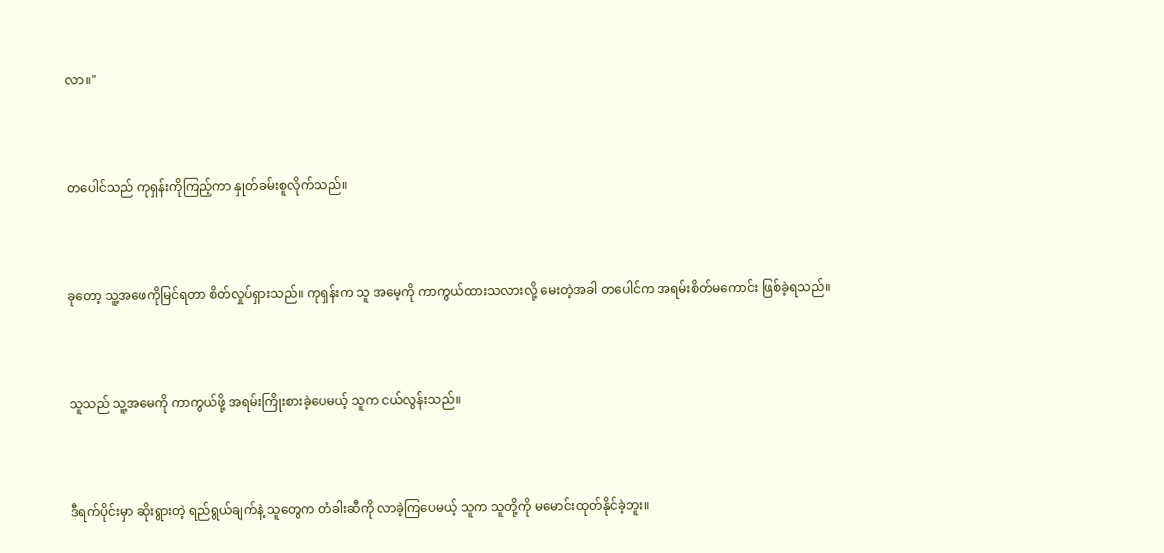လာ။"



တပေါင်သည် ကုရှန်းကိုကြည့်ကာ နှုတ်ခမ်းစူလိုက်သည်။



ခုတော့ သူ့အဖေကိုမြင်ရတာ စိတ်လှုပ်ရှားသည်။ ကုရှန်းက သူ အမေ့ကို ကာကွယ်ထားသလားလို့ မေးတဲ့အခါ တပေါင်က အရမ်းစိတ်မကောင်း ဖြစ်ခဲ့ရသည်။



သူသည် သူ့အမေကို ကာကွယ်ဖို့ အရမ်းကြိုးစားခဲ့ပေမယ့် သူက ငယ်လွန်းသည်။



ဒီရက်ပိုင်းမှာ ဆိုးရွားတဲ့ ရည်ရွယ်ချက်နဲ့ သူတွေက တံခါးဆီကို လာခဲ့ကြပေမယ့် သူက သူတို့ကို မမောင်းထုတ်နိုင်ခဲ့ဘူး။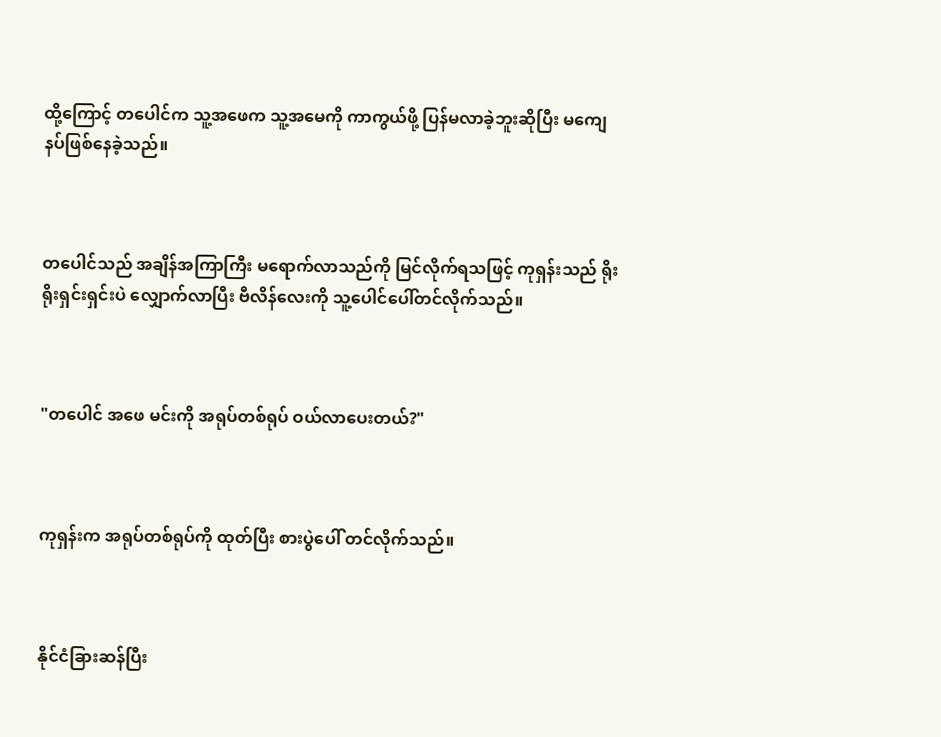ထို့ကြောင့် တပေါင်က သူ့အဖေက သူ့အမေကို ကာကွယ်ဖို့ ပြန်မလာခဲ့ဘူးဆိုပြီး မကျေနပ်ဖြစ်နေခဲ့သည်။



တပေါင်သည် အချိန်အကြာကြီး မရောက်လာသည်ကို မြင်လိုက်ရသဖြင့် ကုရှန်းသည် ရိုးရိုးရှင်းရှင်းပဲ လျှောက်လာပြီး ဗီလိန်လေးကို သူ့ပေါင်ပေါ်တင်လိုက်သည်။



"တပေါင် အဖေ မင်းကို အရုပ်တစ်ရုပ် ဝယ်လာပေးတယ်?"



ကုရှန်းက အရုပ်တစ်ရုပ်ကို ထုတ်ပြီး စားပွဲပေါ် တင်လိုက်သည်။



နိုင်ငံခြားဆန်ပြီး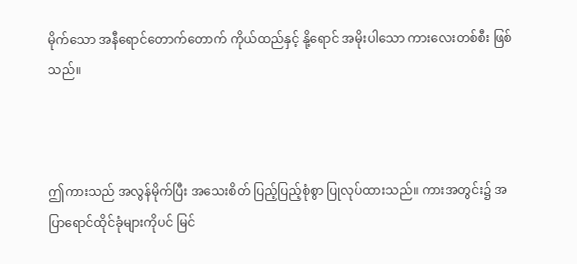မိုက်သော အနီရောင်တောက်တောက် ကိုယ်ထည်နှင့် နို့ရောင် အမိုးပါသော ကားလေးတစ်စီး ဖြစ်သည်။



ဤကားသည် အလွန်မိုက်ပြီး အသေးစိတ် ပြည့်ပြည့်စုံစွာ ပြုလုပ်ထားသည်။ ကားအတွင်း၌ အပြာရောင်ထိုင်ခုံများကိုပင် မြင်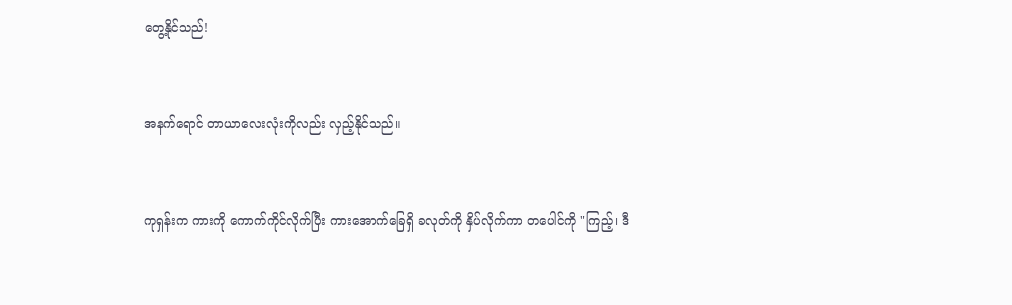တွေ့နိုင်သည်!



အနက်ရောင် တာယာလေးလုံးကိုလည်း လှည့်နိုင်သည်။



ကုရှန်းက ကားကို ကောက်ကိုင်လိုက်ပြီး ကားအောက်ခြေရှိ ခလုတ်ကို နှိပ်လိုက်ကာ တပေါင်ကို "ကြည့်၊ ဒီ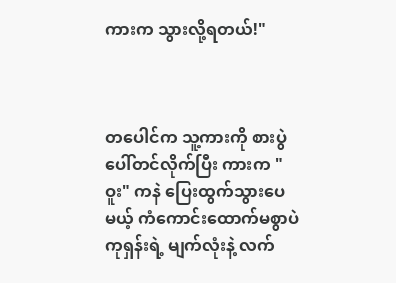ကားက သွားလို့ရတယ်!"



တပေါင်က သူ့ကားကို စားပွဲပေါ်တင်လိုက်ပြီး ကားက "ဝူး" ကနဲ ပြေးထွက်သွားပေမယ့် ကံကောင်းထောက်မစွာပဲ ကုရှန်းရဲ့ မျက်လုံးနဲ့ လက်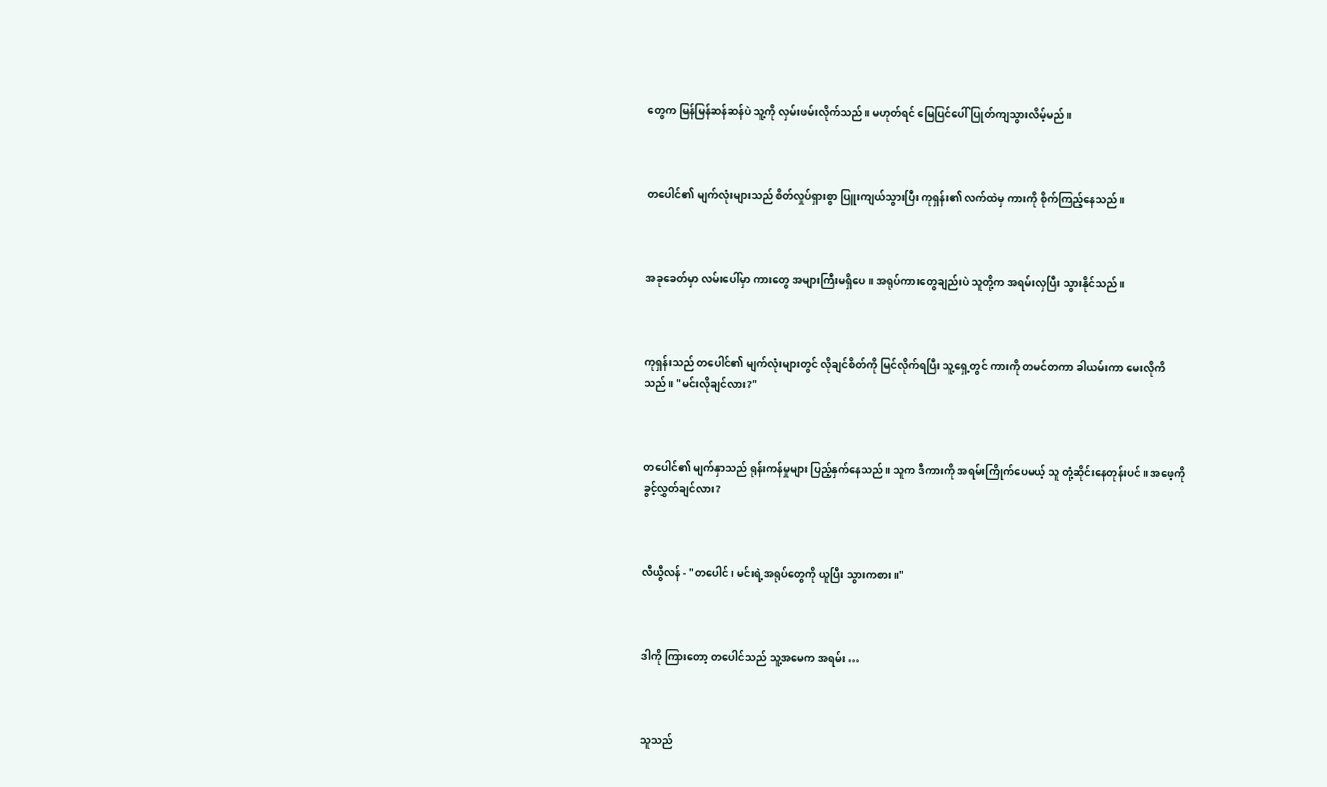တွေက မြန်မြန်ဆန်ဆန်ပဲ သူ့ကို လှမ်းဖမ်းလိုက်သည်။ မဟုတ်ရင် မြေပြင်ပေါ် ပြုတ်ကျသွားလိမ့်မည်။



တပေါင်၏ မျက်လုံးများသည် စိတ်လှုပ်ရှားစွာ ပြူးကျယ်သွားပြီး ကုရှန်း၏ လက်ထဲမှ ကားကို စိုက်ကြည့်နေသည်။



အခုခေတ်မှာ လမ်းပေါ်မှာ ကားတွေ အများကြီးမရှိပေ။ အရုပ်ကားတွေချည်းပဲ သူတို့က အရမ်းလှပြီး သွားနိုင်သည်။



ကုရှန်းသည် တပေါင်၏ မျက်လုံးများတွင် လိုချင်စိတ်ကို မြင်လိုက်ရပြီး သူ့ရှေ့တွင် ကားကို တမင်တကာ ခါယမ်းကာ မေးလိုကိသည်။ "မင်းလိုချင်လား?"



တပေါင်၏ မျက်နှာသည် ရုန်းကန်မှုများ ပြည့်နှက်နေသည်။ သူက ဒီကားကို အရမ်းကြိုက်ပေမယ့် သူ တုံ့ဆိုင်းနေတုန်းပင်။ အဖေ့ကို ခွင့်လွှတ်ချင်လား?



လီယွီလန် - "တပေါင်၊ မင်းရဲ့အရုပ်တွေကို ယူပြီး သွားကစား။"



ဒါကို ကြားတော့ တပေါင်သည် သူ့အမေက အရမ်း …



သူသည်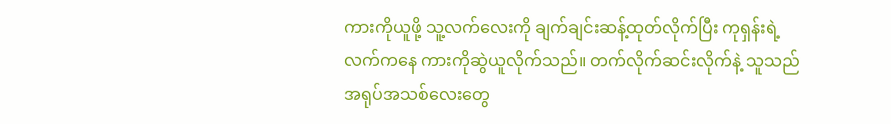ကားကိုယူဖို့ သူ့လက်လေးကို ချက်ချင်းဆန့်ထုတ်လိုက်ပြီး ကုရှန်းရဲ့လက်ကနေ ကားကိုဆွဲယူလိုက်သည်။ တက်လိုက်ဆင်းလိုက်နဲ့ သူသည် အရုပ်အသစ်လေးတွေ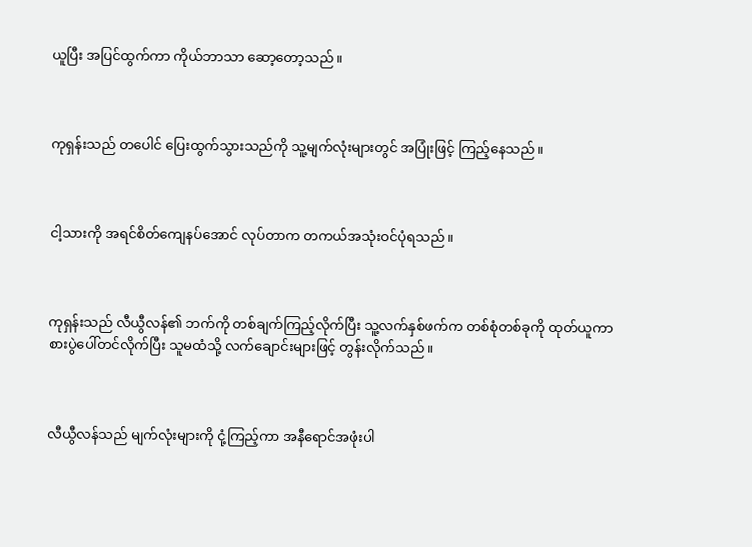ယူပြီး အပြင်ထွက်ကာ ကိုယ်ဘာသာ ဆော့တော့သည်။



ကုရှန်းသည် တပေါင် ပြေးထွက်သွားသည်ကို သူ့မျက်လုံးများတွင် အပြုံးဖြင့် ကြည့်နေသည်။



ငါ့သားကို အရင်စိတ်ကျေနပ်အောင် လုပ်တာက တကယ်အသုံးဝင်ပုံရသည်။



ကုရှန်းသည် လီယွီလန်၏ ဘက်ကို တစ်ချက်ကြည့်လိုက်ပြီး သူ့လက်နှစ်ဖက်က တစ်စုံတစ်ခုကို ထုတ်ယူကာ စားပွဲပေါ်တင်လိုက်ပြီး သူမထံသို့ လက်ချောင်းများဖြင့် တွန်းလိုက်သည်။



လီယွီလန်သည် မျက်လုံးများကို ငုံ့ကြည့်ကာ အနီရောင်အဖုံးပါ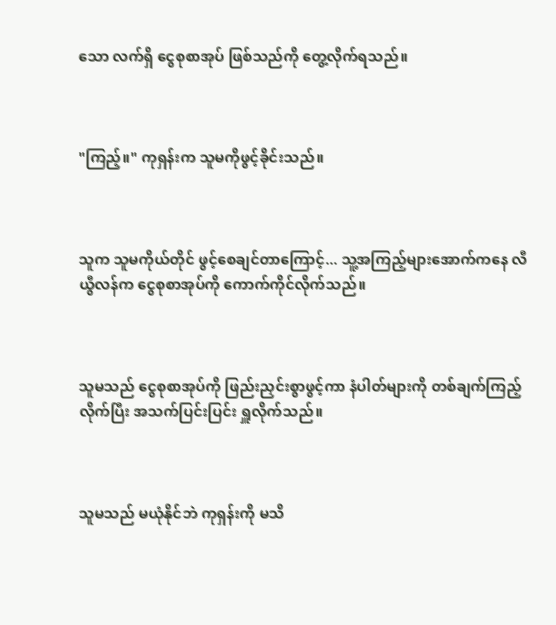သော လက်ရှိ ငွေစုစာအုပ် ဖြစ်သည်ကို တွေ့လိုက်ရသည်။



"ကြည့်။" ကုရှန်းက သူမကိုဖွင့်ခိုင်းသည်။



သူက သူမကိုယ်တိုင် ဖွင့်စေချင်တာကြောင့်... သူ့အကြည့်များ‌အောက်ကနေ လီယွီလန်က ငွေစုစာအုပ်ကို ကောက်ကိုင်လိုက်သည်။



သူမသည် ငွေစုစာအုပ်ကို ဖြည်းညှင်းစွာဖွင့်ကာ နံပါတ်များကို တစ်ချက်ကြည့်လိုက်ပြီး အသက်ပြင်းပြင်း ရှူလိုက်သည်။



သူမသည် မယုံနိုင်ဘဲ ကုရှန်းကို မသိ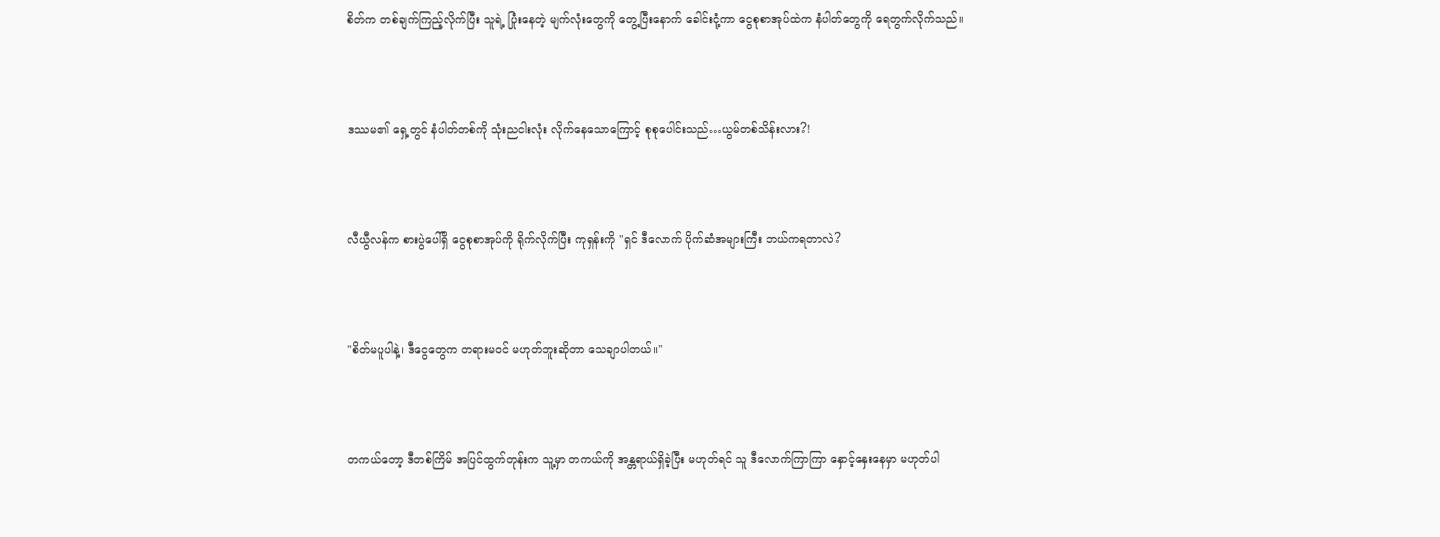စိတ်က တစ်ချက်ကြည့်လိုက်ပြီး သူရဲ့ ပြုံးနေတဲ့ မျက်လုံးတွေကို တွေ့ပြီးနောက် ခေါင်းငုံ့ကာ ငွေစုစာအုပ်ထဲက နံပါတ်တွေကို ရေတွက်လိုက်သည်။



ဒဿမ၏ ရှေ့တွင် နံပါတ်တစ်ကို သုံးညငါးလုံး လိုက်နေသောကြောင့် စုစုပေါင်းသည်…ယွမ်တစ်သိန်းလား?!



လီယွီလန်က စားပွဲပေါ်ရှိ ငွေစုစာအုပ်ကို ရိုက်လိုက်ပြီး ကုရှန်းကို "ရှင် ဒီလောက် ပိုက်ဆံအများကြီး ဘယ်ကရတာလဲ?



"စိတ်မပူပါနဲ့၊ ဒီငွေတွေက တရားမဝင် မဟုတ်ဘူးဆိုတာ သေချာပါတယ်။"



တကယ်တော့ ဒီတစ်ကြိမ် အပြင်ထွက်တုန်းက သူ့မှာ တကယ်ကို အန္တရာယ်ရှိခဲ့ပြီး မဟုတ်ရင် သူ ဒီလောက်ကြာကြာ နှောင့်နှေးနေမှာ မဟုတ်ပါ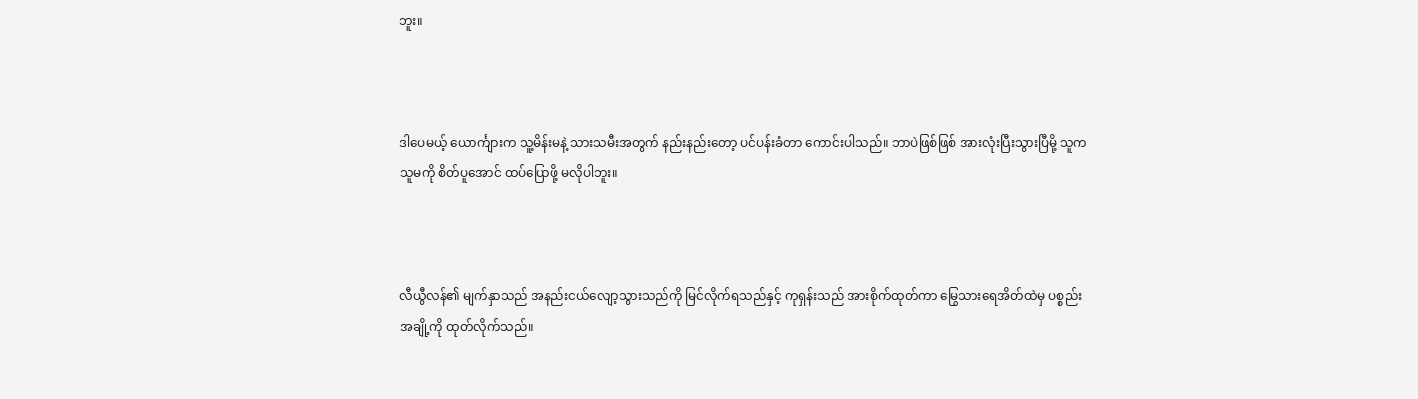ဘူး။



ဒါပေမယ့် ယောင်္ကျားက သူ့မိန်းမနဲ့ သားသမီးအတွက် နည်းနည်းတော့ ပင်ပန်းခံတာ ကောင်းပါသည်။ ဘာပဲဖြစ်ဖြစ် အားလုံးပြီးသွားပြီမို့ သူက သူမကို စိတ်ပူအောင် ထပ်ပြောဖို့ မလိုပါဘူး။



လီယွီလန်၏ မျက်နှာသည် အနည်းငယ်လျော့သွားသည်ကို မြင်လိုက်ရသည်နှင့် ကုရှန်းသည် အားစိုက်ထုတ်ကာ မြွေသားရေအိတ်ထဲမှ ပစ္စည်းအချို့ကို ထုတ်လိုက်သည်။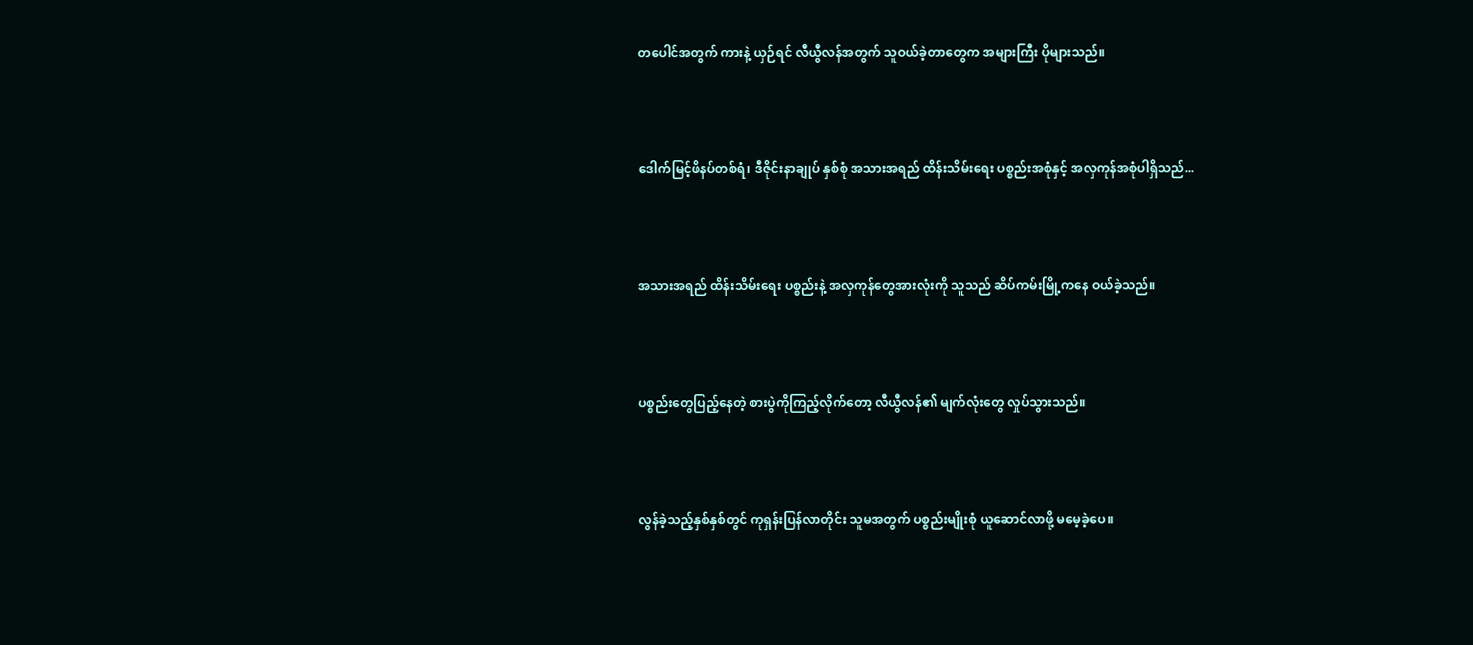တပေါင်အတွက် ကားနဲ့ ယှဉ်ရင် လီယွီလန်အတွက် သူဝယ်ခဲ့တာတွေက အများကြီး ပိုများသည်။



ဒေါက်မြင့်ဖိနပ်တစ်ရံ၊ ဒီဇိုင်းနာချုပ် နှစ်စုံ အသားအရည် ထိန်းသိမ်း‌ရေး ပစ္စည်းအစုံနှင့် အလှကုန်အစုံပါရှိသည်...



အသားအရည် ထိန်းသိမ်းရေး ပစ္စည်းနဲ့ အလှကုန်တွေအားလုံးကို သူသည် ဆိပ်ကမ်းမြို့ကနေ ဝယ်ခဲ့သည်။



ပစ္စည်းတွေပြည့်နေတဲ့ စားပွဲကိုကြည့်လိုက်တော့ လီယွီလန်၏ မျက်လုံးတွေ လှုပ်သွားသည်။



လွန်ခဲ့သည့်နှစ်နှစ်တွင် ကုရှန်းပြန်လာတိုင်း သူမအတွက် ပစ္စည်းမျိုးစုံ ယူဆောင်လာဖို့ မမေ့ခဲ့ပေ။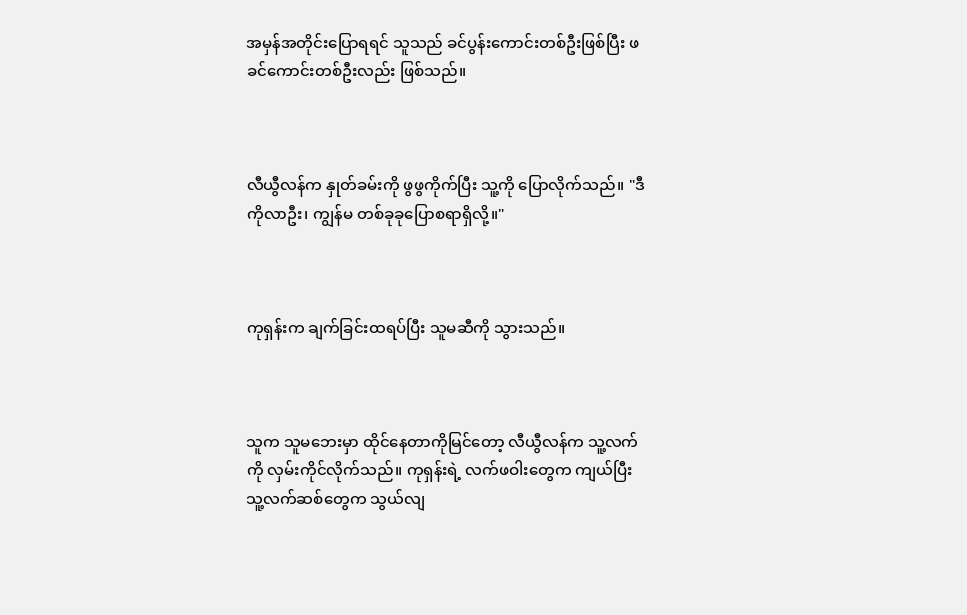အမှန်အတိုင်းပြောရရင် သူသည် ခင်ပွန်းကောင်းတစ်ဦးဖြစ်ပြီး ဖခင်ကောင်းတစ်ဦးလည်း ဖြစ်သည်။



လီယွီလန်က နှုတ်ခမ်းကို ဖွဖွကိုက်ပြီး သူ့ကို ပြောလိုက်သည်။ "ဒီကိုလာဦး၊ ကျွန်မ တစ်ခုခုပြောစရာရှိလို့။"



ကုရှန်းက ချက်ခြင်းထရပ်ပြီး သူမဆီကို သွားသည်။



သူက သူမဘေးမှာ ထိုင်နေတာကိုမြင်တော့ လီယွီလန်က သူ့လက်ကို လှမ်းကိုင်လိုက်သည်။ ကုရှန်းရဲ့ လက်ဖဝါးတွေက ကျယ်ပြီး သူ့လက်ဆစ်တွေက သွယ်လျ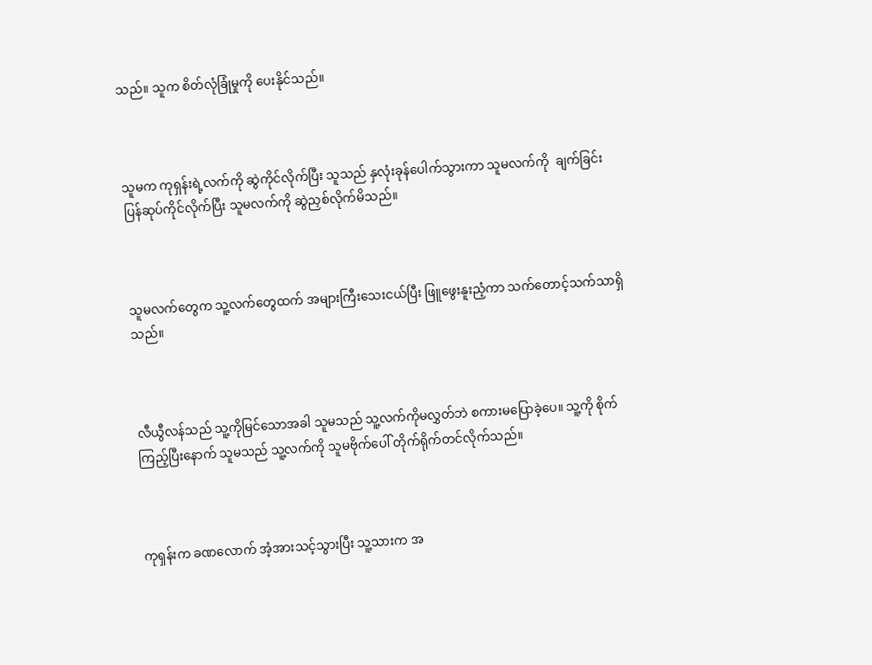သည်။ သူက စိတ်လုံခြုံမှုကို ပေးနိုင်သည်။



သူမက ကုရှန်းရဲ့လက်ကို ဆွဲကိုင်လိုက်ပြီး သူသည် နှလုံးခုန်ပေါက်သွားကာ သူမလက်ကို  ချက်ခြင်းပြန်ဆုပ်ကိုင်လိုက်ပြီး သူမလက်ကို ဆွဲညှစ်လိုက်မိသည်။



သူမလက်‌တွေက သူ့လက်တွေထက် အများကြီးသေးငယ်ပြီး ဖြူဖွေးနူးညံ့ကာ သက်တောင့်သက်သာရှိသည်။



လီယွီလန်သည် သူ့ကိုမြင်သောအခါ သူမသည် သူ့လက်ကိုမလွှတ်ဘဲ စကားမပြောခဲ့ပေ။ သူ့ကို စိုက်ကြည့်ပြီးနောက် သူမသည် သူ့လက်ကို သူမဗိုက်ပေါ် တိုက်ရိုက်တင်လိုက်သည်။



ကုရှန်းက ခဏလောက် အံ့အားသင့်သွားပြီး သူ့သားက အ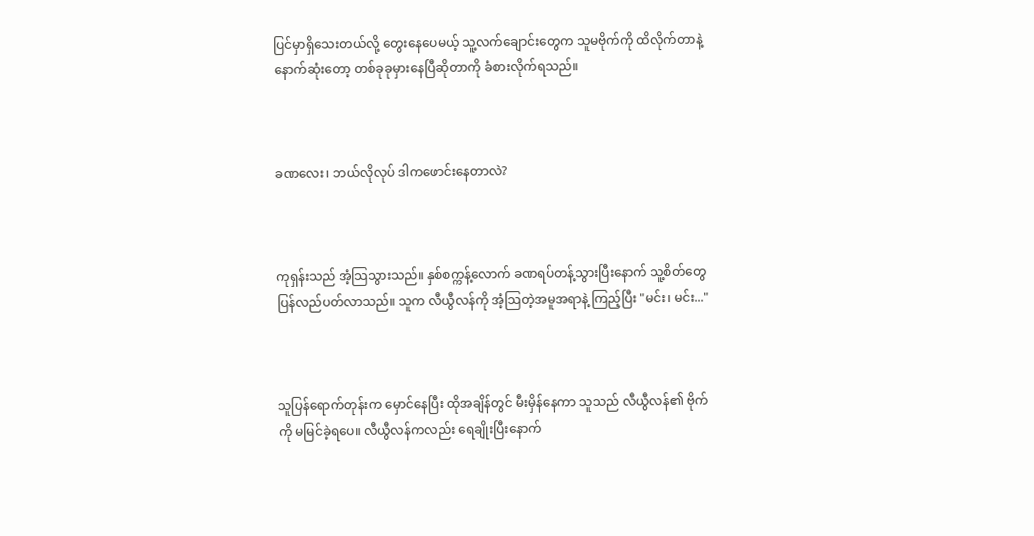ပြင်မှာရှိသေးတယ်လို့ တွေးနေပေမယ့် သူ့လက်ချောင်းတွေက သူမဗိုက်ကို ထိလိုက်တာနဲ့ နောက်ဆုံးတော့ တစ်ခုခုမှားနေပြီဆိုတာကို ခံစားလိုက်ရသည်။



ခဏလေး၊ ဘယ်လိုလုပ် ဒါကဖောင်းနေတာလဲ?



ကုရှန်းသည် အံ့သြသွားသည်။ နှစ်စက္ကန့်လောက် ခဏရပ်တန့်သွားပြီးနောက် သူ့စိတ်တွေ ပြန်လည်ပတ်လာသည်။ သူက လီယွီလန်ကို အံ့သြတဲ့အမူအရာနဲ့ ကြည့်ပြီး "မင်း၊ မင်း..."



သူပြန်ရောက်တုန်းက မှောင်နေပြီး ထိုအချိန်တွင် မီးမှိန်နေကာ သူသည် လီယွီလန်၏ ဗိုက်ကို မမြင်ခဲ့ရပေ။ လီယွီလန်ကလည်း ရေချိုးပြီးနောက်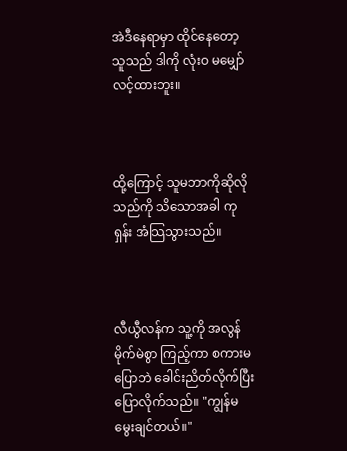အဲဒီနေရာမှာ ထိုင်နေတော့ သူသည် ဒါကို လုံးဝ မမျှော်လင့်ထားဘူး။



ထို့ကြောင့် သူမဘာကိုဆိုလိုသည်ကို သိသောအခါ ကုရှန်း အံသြသွားသည်။



လီယွီလန်က သူ့ကို အလွန်မိုက်မဲစွာ ကြည့်ကာ စကားမပြောဘဲ ခေါင်းညိတ်လိုက်ပြီး ပြောလိုက်သည်။ "ကျွန်မ မွေးချင်တယ်။"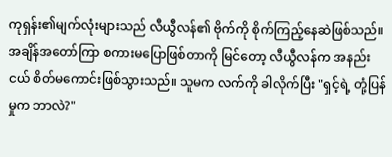ကုရှန်း၏မျက်လုံးများသည် လီယွီလန်၏ ဗိုက်ကို စိုက်ကြည့်နေဆဲဖြစ်သည်။ အချိန်အတော်ကြာ စကားမပြောဖြစ်တာကို မြင်တော့ လီယွီလန်က အနည်းငယ် စိတ်မကောင်းဖြစ်သွားသည်။ သူမက လက်ကို ခါလိုက်ပြီး "ရှင့်ရဲ့ တုံ့ပြန်မှုက ဘာလဲ?"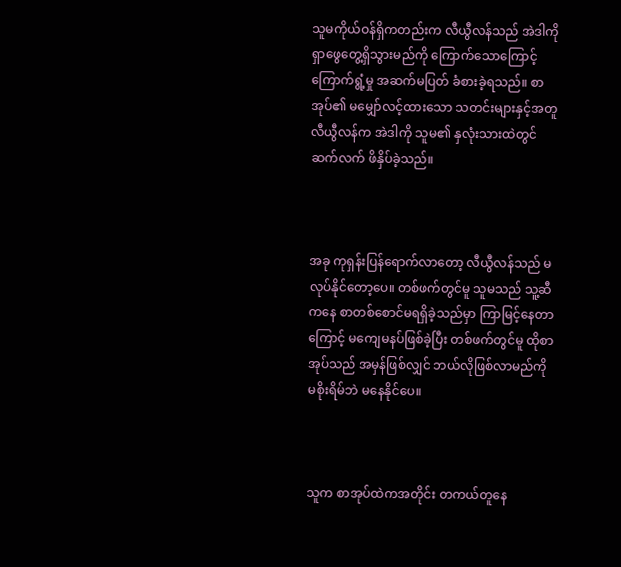သူမကိုယ်ဝန်ရှိကတည်းက လီယွီလန်သည် အဲဒါကို ရှာဖွေတွေ့ရှိသွားမည်ကို ကြောက်သောကြောင့် ကြောက်ရွံ့မှု အဆက်မပြတ် ခံစားခဲ့ရသည်။ စာအုပ်၏ မမျှော်လင့်ထားသော သတင်းများနှင့်အတူ လီယွီလန်က အဲဒါကို သူမ၏ နှလုံးသားထဲတွင် ဆက်လက် ဖိနှိပ်ခဲ့သည်။



အခု ကုရှန်းပြန်ရောက်လာတော့ လီယွီလန်သည် မလုပ်နိုင်တော့ပေ။ တစ်ဖက်တွင်မူ သူမသည် သူ့ဆီကနေ စာတစ်စောင်မရရှိခဲ့သည်မှာ ကြာမြင့်နေတာကြောင့် မကျေမနပ်ဖြစ်ခဲ့ပြီး တစ်ဖက်တွင်မူ ထိုစာအုပ်သည် အမှန်ဖြစ်လျှင် ဘယ်လိုဖြစ်လာမည်ကို မစိုးရိမ်ဘဲ မနေနိုင်ပေ။



သူက စာအုပ်ထဲကအတိုင်း တကယ်တူနေ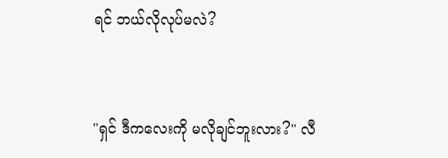ရင် ဘယ်လိုလုပ်မလဲ?



"ရှင် ဒီကလေးကို မလိုချင်ဘူးလား?" လီ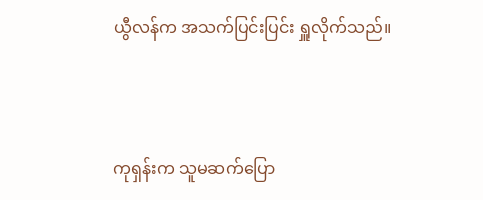ယွီလန်က အသက်ပြင်းပြင်း ရှူလိုက်သည်။



ကုရှန်းက သူမဆက်ပြော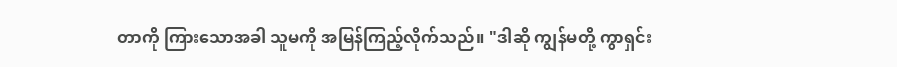တာကို ကြားသောအခါ သူမကို အမြန်ကြည့်လိုက်သည်။ "ဒါဆို ကျွန်မတို့ ကွာရှင်း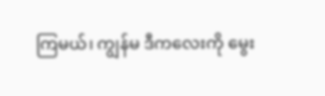ကြမယ်၊ ကျွန်မ ဒီကလေးကို မွေး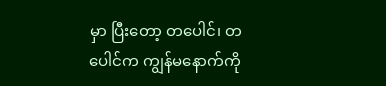မှာ ပြီးတော့ တပေါင်၊ တပေါင်က ကျွန်မနောက်ကို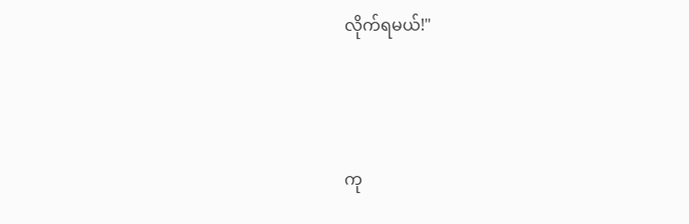လိုက်ရမယ်!"



ကု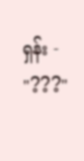ရှန်း - "???"